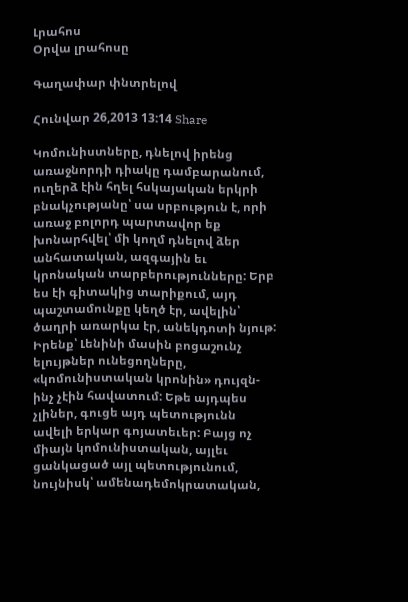Լրահոս
Օրվա լրահոսը

Գաղափար փնտրելով

Հունվար 26,2013 13:14 Share

Կոմունիստները, դնելով իրենց առաջնորդի դիակը դամբարանում, ուղերձ էին հղել հսկայական երկրի բնակչությանը՝ սա սրբություն է, որի առաջ բոլորդ պարտավոր եք խոնարհվել՝ մի կողմ դնելով ձեր անհատական, ազգային եւ կրոնական տարբերությունները: Երբ ես էի գիտակից տարիքում, այդ պաշտամունքը կեղծ էր, ավելին՝ ծաղրի առարկա էր, անեկդոտի նյութ: Իրենք՝ Լենինի մասին բոցաշունչ ելույթներ ունեցողները, «կոմունիստական կրոնին» դույզն-ինչ չէին հավատում: Եթե այդպես չլիներ, գուցե այդ պետությունն ավելի երկար գոյատեւեր: Բայց ոչ միայն կոմունիստական, այլեւ ցանկացած այլ պետությունում, նույնիսկ՝ ամենադեմոկրատական,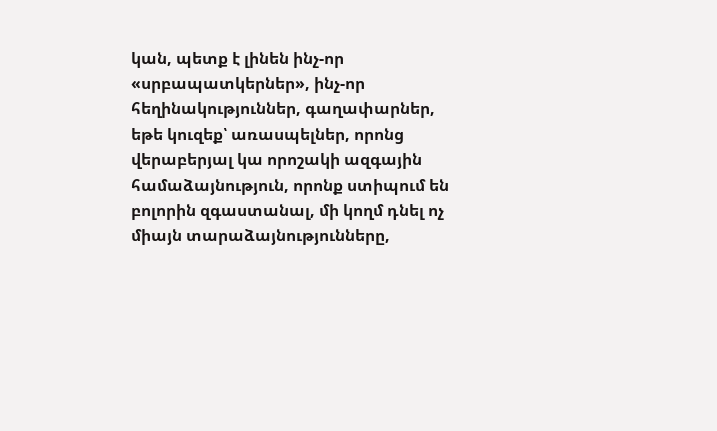կան, պետք է լինեն ինչ-որ «սրբապատկերներ», ինչ-որ հեղինակություններ, գաղափարներ, եթե կուզեք՝ առասպելներ, որոնց վերաբերյալ կա որոշակի ազգային համաձայնություն, որոնք ստիպում են բոլորին զգաստանալ, մի կողմ դնել ոչ միայն տարաձայնությունները,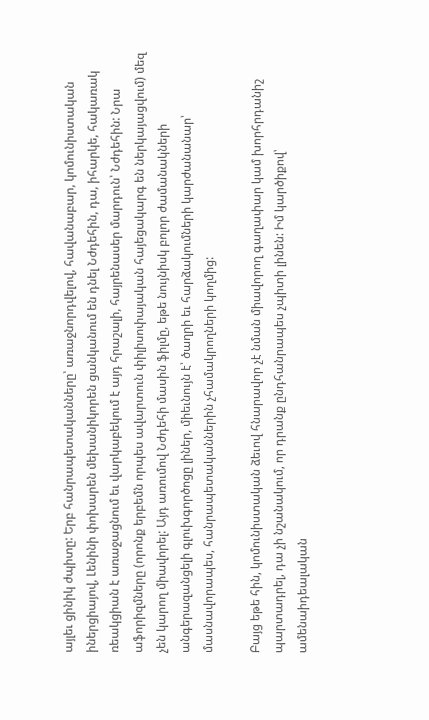այլեւ ցինիկ ժպիտը: Երբ հանրապետականները՝ առաջնորդվելով, հավանաբար, կոմունիստական իներցիայով, Լենինի փոխարեն մեխանիկորեն ցանկանում են դնել Նժդեհին, դա, իհարկե, հակառակ ռեակցիան է առաջացնում եւ վարկաբեկում է այդ հրաշալի, հայրենասեր մարդուն՝ Նժդեհին: Նրա աֆորիզմները (որոնք երբեմն որպես ավարտուն փիլիսոփայական հայեցակարգ են ներկայացվում) մեզ չեն կարող միավորել: Այդ առումով Նժդեհի մասին ֆիլմը, եթե նույնիսկ բոլոր ժամանակների անգերազանցելի գլուխգործոցը լիներ, միեւնույն է՝ ծաղրի եւ հարձակումների կարժանանար՝ մասնավորապես, հանրապետականներին չհամակրողների կողմից:

Բայց եթե հին, կոմունիստական ձեւով հնարավոր չէ նման միավորող գաղափար կամ խորհրդանիշ պարտադրել, դա չի նշանակում, որ դրանք ընդհանրապես չպիտի լինեն: Իմ կարծիքով՝ ամենաիդեալական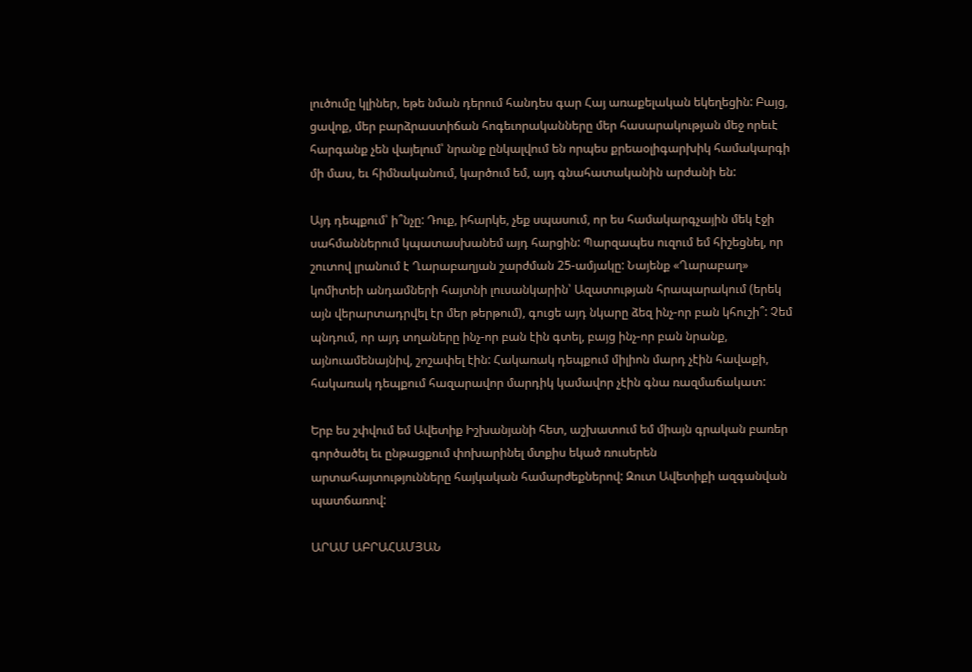լուծումը կլիներ, եթե նման դերում հանդես գար Հայ առաքելական եկեղեցին: Բայց, ցավոք, մեր բարձրաստիճան հոգեւորականները մեր հասարակության մեջ որեւէ հարգանք չեն վայելում՝ նրանք ընկալվում են որպես քրեաօլիգարխիկ համակարգի մի մաս, եւ հիմնականում, կարծում եմ, այդ գնահատականին արժանի են:

Այդ դեպքում՝ ի՞նչը: Դուք, իհարկե, չեք սպասում, որ ես համակարգչային մեկ էջի սահմաններում կպատասխանեմ այդ հարցին: Պարզապես ուզում եմ հիշեցնել, որ շուտով լրանում է Ղարաբաղյան շարժման 25-ամյակը: Նայենք «Ղարաբաղ» կոմիտեի անդամների հայտնի լուսանկարին՝ Ազատության հրապարակում (երեկ այն վերարտադրվել էր մեր թերթում), գուցե այդ նկարը ձեզ ինչ-որ բան կհուշի՞: Չեմ պնդում, որ այդ տղաները ինչ-որ բան էին գտել, բայց ինչ-որ բան նրանք, այնուամենայնիվ, շոշափել էին: Հակառակ դեպքում միլիոն մարդ չէին հավաքի, հակառակ դեպքում հազարավոր մարդիկ կամավոր չէին գնա ռազմաճակատ:

Երբ ես շփվում եմ Ավետիք Իշխանյանի հետ, աշխատում եմ միայն գրական բառեր գործածել եւ ընթացքում փոխարինել մտքիս եկած ռուսերեն արտահայտությունները հայկական համարժեքներով: Զուտ Ավետիքի ազգանվան պատճառով:

ԱՐԱՄ ԱԲՐԱՀԱՄՅԱՆ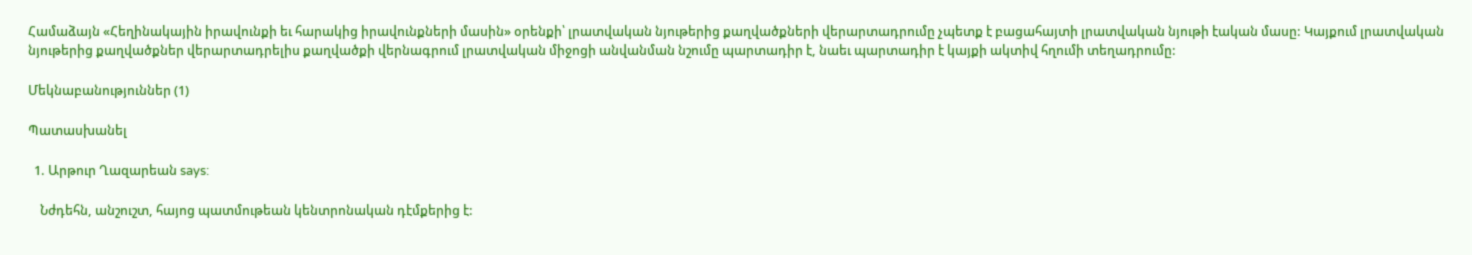Համաձայն «Հեղինակային իրավունքի եւ հարակից իրավունքների մասին» օրենքի՝ լրատվական նյութերից քաղվածքների վերարտադրումը չպետք է բացահայտի լրատվական նյութի էական մասը: Կայքում լրատվական նյութերից քաղվածքներ վերարտադրելիս քաղվածքի վերնագրում լրատվական միջոցի անվանման նշումը պարտադիր է, նաեւ պարտադիր է կայքի ակտիվ հղումի տեղադրումը:

Մեկնաբանություններ (1)

Պատասխանել

  1. Արթուր Ղազարեան says:

    Նժդեհն, անշուշտ, հայոց պատմութեան կենտրոնական դէմքերից է: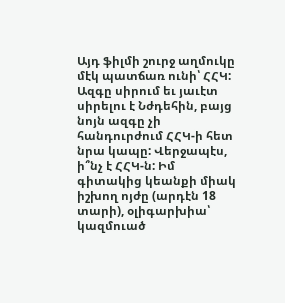Այդ ֆիլմի շուրջ աղմուկը մէկ պատճառ ունի՝ ՀՀԿ: Ազգը սիրում եւ յաւէտ սիրելու է Նժդեհին, բայց նոյն ազգը չի հանդուրժում ՀՀԿ-ի հետ նրա կապը: Վերջապէս, ի՞նչ է ՀՀԿ-ն: Իմ գիտակից կեանքի միակ իշխող ոյժը (արդէն 18 տարի), օլիգարխիա՝ կազմուած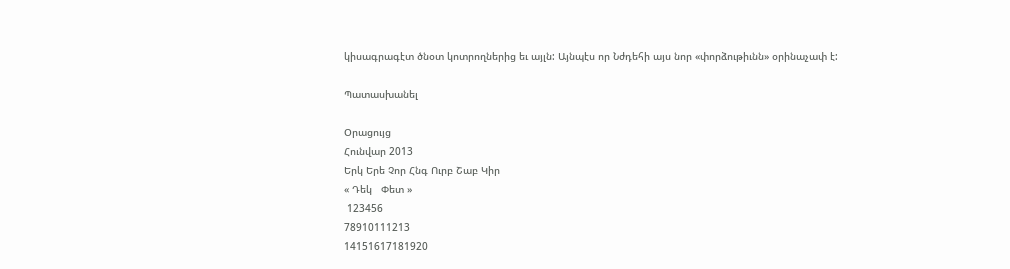կիսագրագէտ ծնօտ կոտրողներից եւ այլն: Այնպէս որ Նժդեհի այս նոր «փորձութիւնն» օրինաչափ է:

Պատասխանել

Օրացույց
Հունվար 2013
Երկ Երե Չոր Հնգ Ուրբ Շաբ Կիր
« Դեկ   Փետ »
 123456
78910111213
14151617181920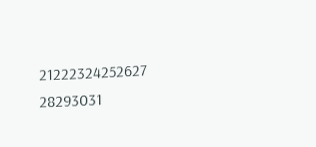21222324252627
28293031